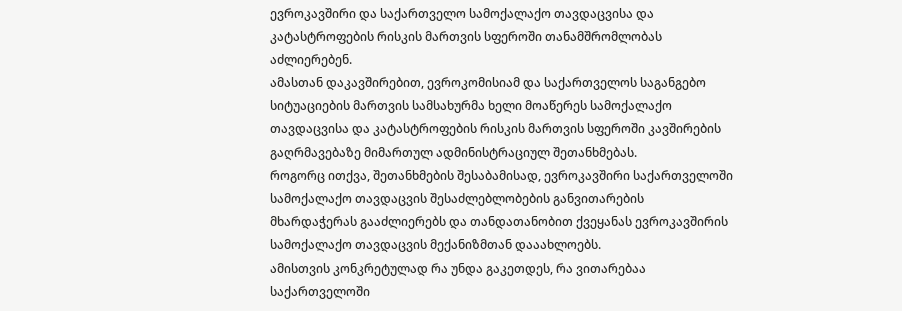ევროკავშირი და საქართველო სამოქალაქო თავდაცვისა და კატასტროფების რისკის მართვის სფეროში თანამშრომლობას აძლიერებენ.
ამასთან დაკავშირებით, ევროკომისიამ და საქართველოს საგანგებო სიტუაციების მართვის სამსახურმა ხელი მოაწერეს სამოქალაქო თავდაცვისა და კატასტროფების რისკის მართვის სფეროში კავშირების გაღრმავებაზე მიმართულ ადმინისტრაციულ შეთანხმებას.
როგორც ითქვა, შეთანხმების შესაბამისად, ევროკავშირი საქართველოში სამოქალაქო თავდაცვის შესაძლებლობების განვითარების მხარდაჭერას გააძლიერებს და თანდათანობით ქვეყანას ევროკავშირის სამოქალაქო თავდაცვის მექანიზმთან დააახლოებს.
ამისთვის კონკრეტულად რა უნდა გაკეთდეს, რა ვითარებაა საქართველოში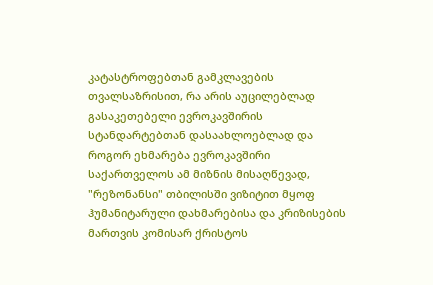კატასტროფებთან გამკლავების თვალსაზრისით, რა არის აუცილებლად გასაკეთებელი ევროკავშირის სტანდარტებთან დასაახლოებლად და როგორ ეხმარება ევროკავშირი საქართველოს ამ მიზნის მისაღწევად, "რეზონანსი" თბილისში ვიზიტით მყოფ ჰუმანიტარული დახმარებისა და კრიზისების მართვის კომისარ ქრისტოს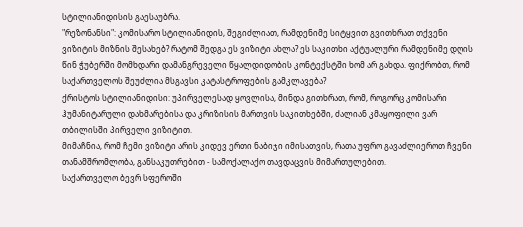სტილიანიდისის გაესაუბრა.
"რეზონანსი": კომისარო სტილიანიდის, შეგიძლიათ, რამდენიმე სიტყვით გვითხრათ თქვენი ვიზიტის მიზნის შესახებ? რატომ შედგა ეს ვიზიტი ახლა? ეს საკითხი აქტუალური რამდენიმე დღის წინ ჭუბერში მომხდარი დამანგრეველი წყალდიდობის კონტექსტში ხომ არ გახდა. ფიქრობთ, რომ საქართველოს შეუძლია მსგავსი კატასტროფების გამკლავება?
ქრისტოს სტილიანიდისი: უპირველესად ყოვლისა, მინდა გითხრათ, რომ, როგორც კომისარი ჰუმანიტარული დახმარებისა და კრიზისის მართვის საკითხებში, ძალიან კმაყოფილი ვარ თბილისში პირველი ვიზიტით.
მიმაჩნია, რომ ჩემი ვიზიტი არის კიდევ ერთი ნაბიჯი იმისათვის, რათა უფრო გავაძლიეროთ ჩვენი თანამშრომლობა, განსაკუთრებით - სამოქალაქო თავდაცვის მიმართულებით.
საქართველო ბევრ სფეროში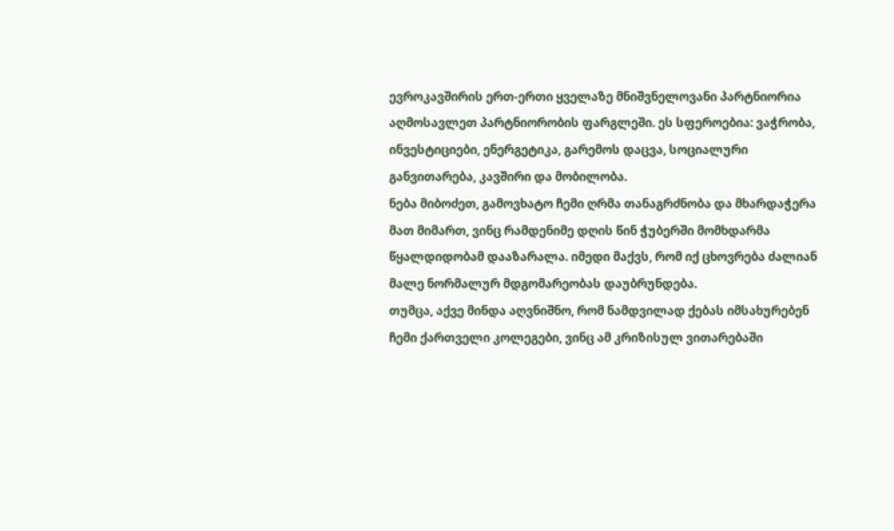ევროკავშირის ერთ-ერთი ყველაზე მნიშვნელოვანი პარტნიორია აღმოსავლეთ პარტნიორობის ფარგლეში. ეს სფეროებია: ვაჭრობა, ინვესტიციები, ენერგეტიკა, გარემოს დაცვა, სოციალური განვითარება, კავშირი და მობილობა.
ნება მიბოძეთ, გამოვხატო ჩემი ღრმა თანაგრძნობა და მხარდაჭერა მათ მიმართ, ვინც რამდენიმე დღის წინ ჭუბერში მომხდარმა წყალდიდობამ დააზარალა. იმედი მაქვს, რომ იქ ცხოვრება ძალიან მალე ნორმალურ მდგომარეობას დაუბრუნდება.
თუმცა, აქვე მინდა აღვნიშნო, რომ ნამდვილად ქებას იმსახურებენ ჩემი ქართველი კოლეგები, ვინც ამ კრიზისულ ვითარებაში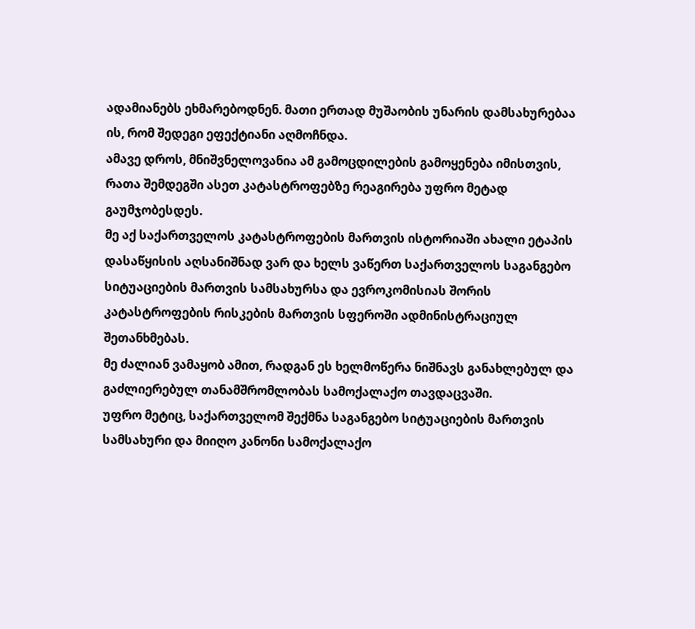ადამიანებს ეხმარებოდნენ. მათი ერთად მუშაობის უნარის დამსახურებაა ის, რომ შედეგი ეფექტიანი აღმოჩნდა.
ამავე დროს, მნიშვნელოვანია ამ გამოცდილების გამოყენება იმისთვის, რათა შემდეგში ასეთ კატასტროფებზე რეაგირება უფრო მეტად გაუმჯობესდეს.
მე აქ საქართველოს კატასტროფების მართვის ისტორიაში ახალი ეტაპის დასაწყისის აღსანიშნად ვარ და ხელს ვაწერთ საქართველოს საგანგებო სიტუაციების მართვის სამსახურსა და ევროკომისიას შორის კატასტროფების რისკების მართვის სფეროში ადმინისტრაციულ შეთანხმებას.
მე ძალიან ვამაყობ ამით, რადგან ეს ხელმოწერა ნიშნავს განახლებულ და გაძლიერებულ თანამშრომლობას სამოქალაქო თავდაცვაში.
უფრო მეტიც, საქართველომ შექმნა საგანგებო სიტუაციების მართვის სამსახური და მიიღო კანონი სამოქალაქო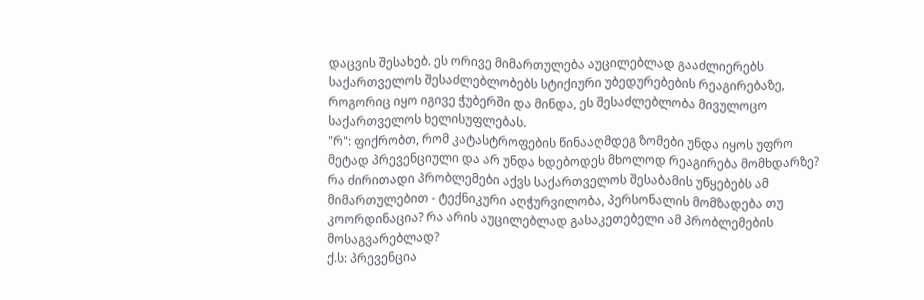დაცვის შესახებ. ეს ორივე მიმართულება აუცილებლად გააძლიერებს საქართველოს შესაძლებლობებს სტიქიური უბედურებების რეაგირებაზე, როგორიც იყო იგივე ჭუბერში და მინდა, ეს შესაძლებლობა მივულოცო საქართველოს ხელისუფლებას.
"რ": ფიქრობთ, რომ კატასტროფების წინააღმდეგ ზომები უნდა იყოს უფრო მეტად პრევენციული და არ უნდა ხდებოდეს მხოლოდ რეაგირება მომხდარზე? რა ძირითადი პრობლემები აქვს საქართველოს შესაბამის უწყებებს ამ მიმართულებით - ტექნიკური აღჭურვილობა, პერსონალის მომზადება თუ კოორდინაცია? რა არის აუცილებლად გასაკეთებელი ამ პრობლემების მოსაგვარებლად?
ქ.ს: პრევენცია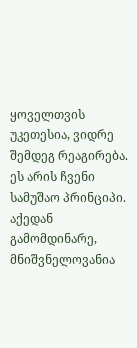ყოველთვის უკეთესია, ვიდრე შემდეგ რეაგირება. ეს არის ჩვენი სამუშაო პრინციპი. აქედან გამომდინარე, მნიშვნელოვანია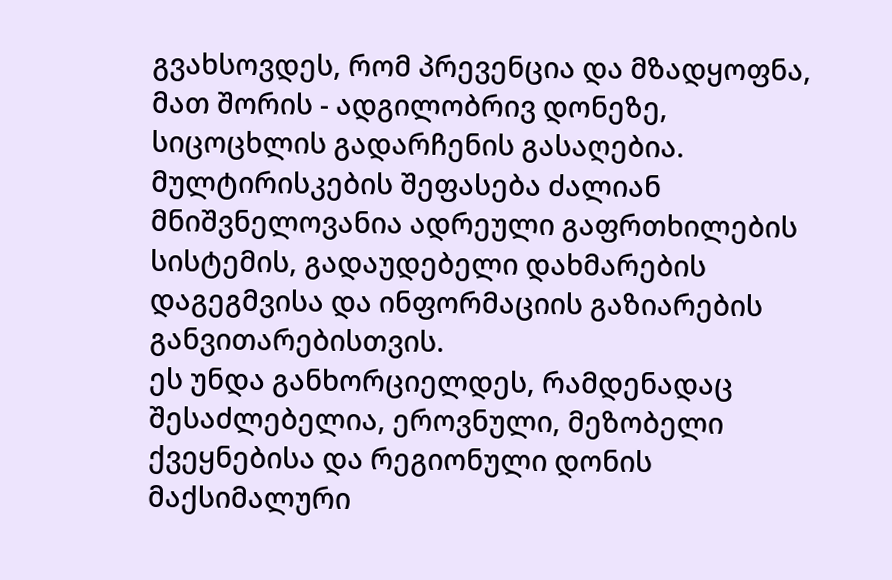გვახსოვდეს, რომ პრევენცია და მზადყოფნა, მათ შორის - ადგილობრივ დონეზე, სიცოცხლის გადარჩენის გასაღებია.
მულტირისკების შეფასება ძალიან მნიშვნელოვანია ადრეული გაფრთხილების სისტემის, გადაუდებელი დახმარების დაგეგმვისა და ინფორმაციის გაზიარების განვითარებისთვის.
ეს უნდა განხორციელდეს, რამდენადაც შესაძლებელია, ეროვნული, მეზობელი ქვეყნებისა და რეგიონული დონის მაქსიმალური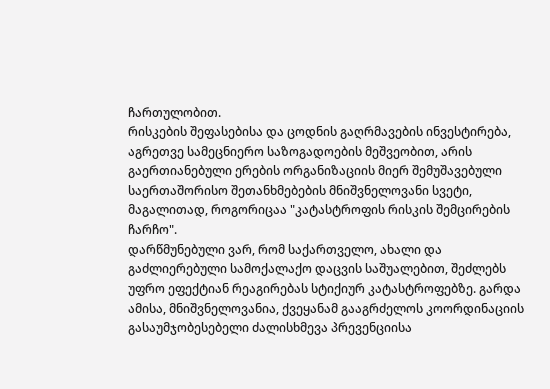ჩართულობით.
რისკების შეფასებისა და ცოდნის გაღრმავების ინვესტირება, აგრეთვე სამეცნიერო საზოგადოების მეშვეობით, არის გაერთიანებული ერების ორგანიზაციის მიერ შემუშავებული საერთაშორისო შეთანხმებების მნიშვნელოვანი სვეტი, მაგალითად, როგორიცაა "კატასტროფის რისკის შემცირების ჩარჩო".
დარწმუნებული ვარ, რომ საქართველო, ახალი და გაძლიერებული სამოქალაქო დაცვის საშუალებით, შეძლებს უფრო ეფექტიან რეაგირებას სტიქიურ კატასტროფებზე. გარდა ამისა, მნიშვნელოვანია, ქვეყანამ გააგრძელოს კოორდინაციის გასაუმჯობესებელი ძალისხმევა პრევენციისა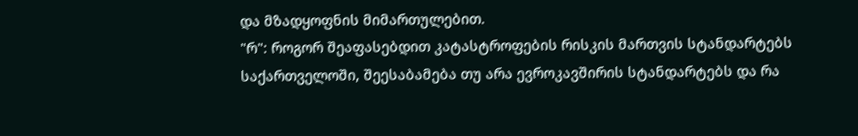და მზადყოფნის მიმართულებით.
"რ": როგორ შეაფასებდით კატასტროფების რისკის მართვის სტანდარტებს საქართველოში, შეესაბამება თუ არა ევროკავშირის სტანდარტებს და რა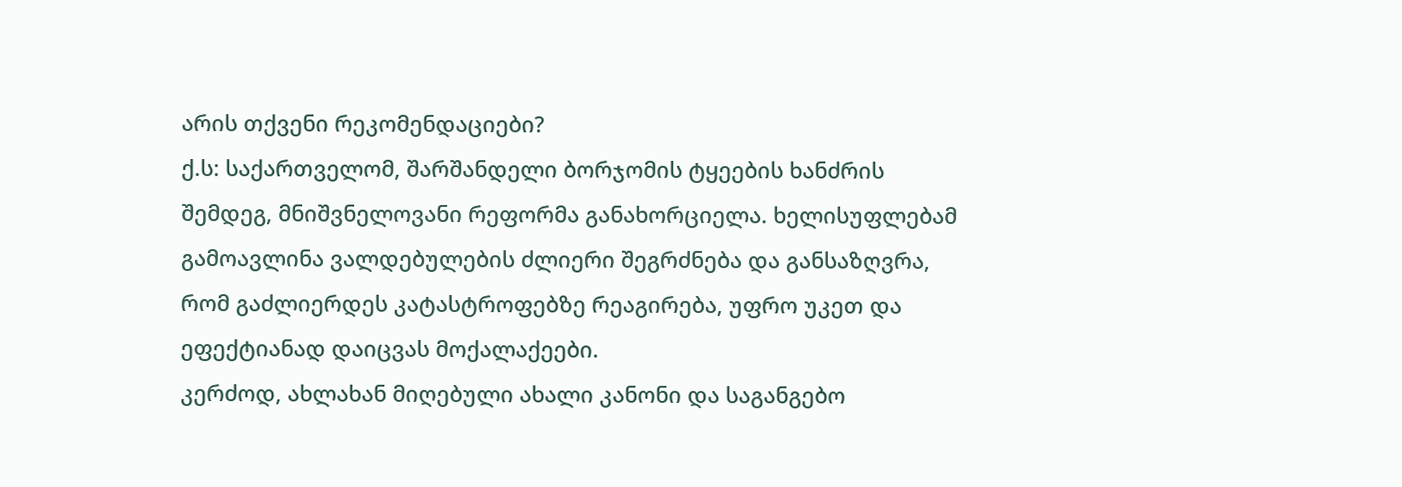არის თქვენი რეკომენდაციები?
ქ.ს: საქართველომ, შარშანდელი ბორჯომის ტყეების ხანძრის შემდეგ, მნიშვნელოვანი რეფორმა განახორციელა. ხელისუფლებამ გამოავლინა ვალდებულების ძლიერი შეგრძნება და განსაზღვრა, რომ გაძლიერდეს კატასტროფებზე რეაგირება, უფრო უკეთ და ეფექტიანად დაიცვას მოქალაქეები.
კერძოდ, ახლახან მიღებული ახალი კანონი და საგანგებო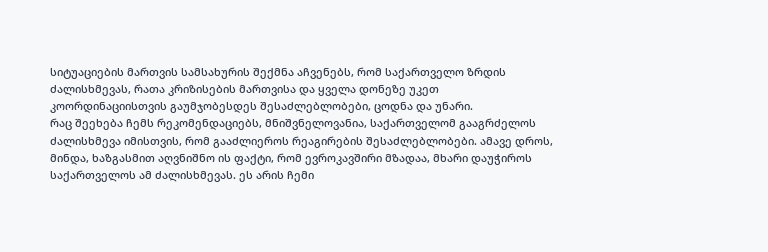სიტუაციების მართვის სამსახურის შექმნა აჩვენებს, რომ საქართველო ზრდის ძალისხმევას, რათა კრიზისების მართვისა და ყველა დონეზე უკეთ კოორდინაციისთვის გაუმჯობესდეს შესაძლებლობები, ცოდნა და უნარი.
რაც შეეხება ჩემს რეკომენდაციებს, მნიშვნელოვანია, საქართველომ გააგრძელოს ძალისხმევა იმისთვის, რომ გააძლიეროს რეაგირების შესაძლებლობები. ამავე დროს, მინდა, ხაზგასმით აღვნიშნო ის ფაქტი, რომ ევროკავშირი მზადაა, მხარი დაუჭიროს საქართველოს ამ ძალისხმევას. ეს არის ჩემი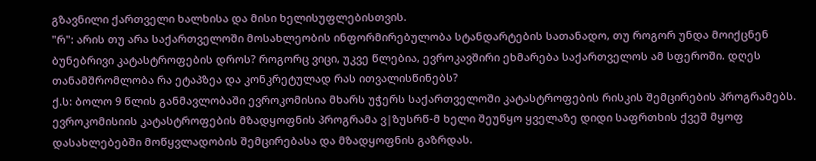გზავნილი ქართველი ხალხისა და მისი ხელისუფლებისთვის.
"რ": არის თუ არა საქართველოში მოსახლეობის ინფორმირებულობა სტანდარტების სათანადო, თუ როგორ უნდა მოიქცნენ ბუნებრივი კატასტროფების დროს? როგორც ვიცი, უკვე წლებია, ევროკავშირი ეხმარება საქართველოს ამ სფეროში. დღეს თანამშრომლობა რა ეტაპზეა და კონკრეტულად რას ითვალისწინებს?
ქ.ს: ბოლო 9 წლის განმავლობაში ევროკომისია მხარს უჭერს საქართველოში კატასტროფების რისკის შემცირების პროგრამებს. ევროკომისიის კატასტროფების მზადყოფნის პროგრამა ვ|ზუსრწ-მ ხელი შეუწყო ყველაზე დიდი საფრთხის ქვეშ მყოფ დასახლებებში მოწყვლადობის შემცირებასა და მზადყოფნის გაზრდას.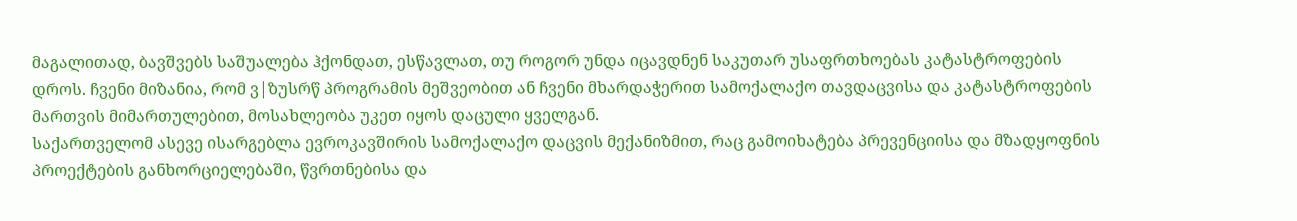მაგალითად, ბავშვებს საშუალება ჰქონდათ, ესწავლათ, თუ როგორ უნდა იცავდნენ საკუთარ უსაფრთხოებას კატასტროფების დროს. ჩვენი მიზანია, რომ ვ|ზუსრწ პროგრამის მეშვეობით ან ჩვენი მხარდაჭერით სამოქალაქო თავდაცვისა და კატასტროფების მართვის მიმართულებით, მოსახლეობა უკეთ იყოს დაცული ყველგან.
საქართველომ ასევე ისარგებლა ევროკავშირის სამოქალაქო დაცვის მექანიზმით, რაც გამოიხატება პრევენციისა და მზადყოფნის პროექტების განხორციელებაში, წვრთნებისა და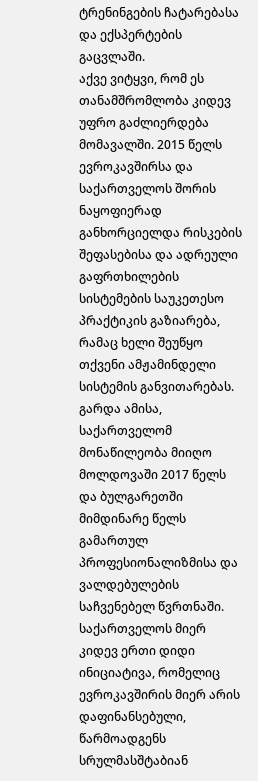ტრენინგების ჩატარებასა და ექსპერტების გაცვლაში.
აქვე ვიტყვი, რომ ეს თანამშრომლობა კიდევ უფრო გაძლიერდება მომავალში. 2015 წელს ევროკავშირსა და საქართველოს შორის ნაყოფიერად განხორციელდა რისკების შეფასებისა და ადრეული გაფრთხილების სისტემების საუკეთესო პრაქტიკის გაზიარება, რამაც ხელი შეუწყო თქვენი ამჟამინდელი სისტემის განვითარებას.
გარდა ამისა, საქართველომ მონაწილეობა მიიღო მოლდოვაში 2017 წელს და ბულგარეთში მიმდინარე წელს გამართულ პროფესიონალიზმისა და ვალდებულების საჩვენებელ წვრთნაში.
საქართველოს მიერ კიდევ ერთი დიდი ინიციატივა, რომელიც ევროკავშირის მიერ არის დაფინანსებული, წარმოადგენს სრულმასშტაბიან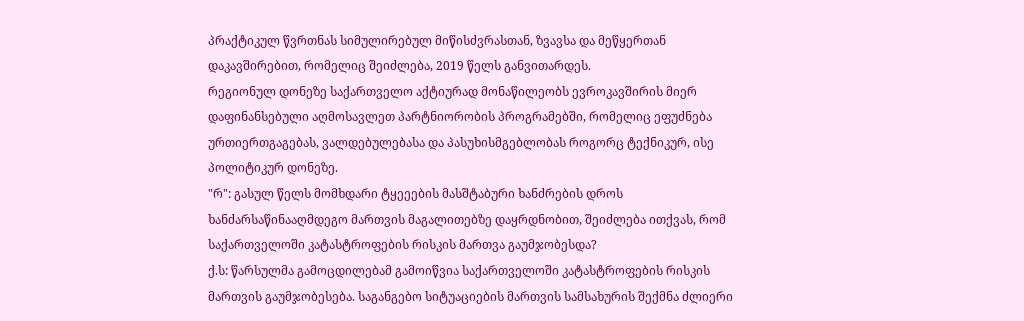პრაქტიკულ წვრთნას სიმულირებულ მიწისძვრასთან, ზვავსა და მეწყერთან დაკავშირებით, რომელიც შეიძლება, 2019 წელს განვითარდეს.
რეგიონულ დონეზე საქართველო აქტიურად მონაწილეობს ევროკავშირის მიერ დაფინანსებული აღმოსავლეთ პარტნიორობის პროგრამებში, რომელიც ეფუძნება ურთიერთგაგებას, ვალდებულებასა და პასუხისმგებლობას როგორც ტექნიკურ, ისე პოლიტიკურ დონეზე.
"რ": გასულ წელს მომხდარი ტყეეების მასშტაბური ხანძრების დროს ხანძარსაწინააღმდეგო მართვის მაგალითებზე დაყრდნობით, შეიძლება ითქვას, რომ საქართველოში კატასტროფების რისკის მართვა გაუმჯობესდა?
ქ.ს: წარსულმა გამოცდილებამ გამოიწვია საქართველოში კატასტროფების რისკის მართვის გაუმჯობესება. საგანგებო სიტუაციების მართვის სამსახურის შექმნა ძლიერი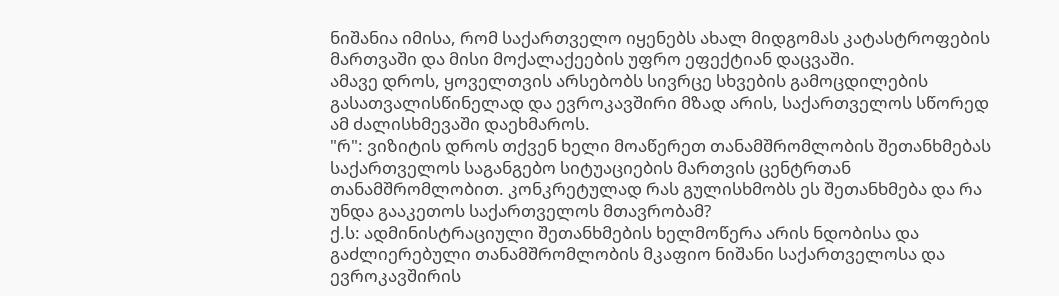ნიშანია იმისა, რომ საქართველო იყენებს ახალ მიდგომას კატასტროფების მართვაში და მისი მოქალაქეების უფრო ეფექტიან დაცვაში.
ამავე დროს, ყოველთვის არსებობს სივრცე სხვების გამოცდილების გასათვალისწინელად და ევროკავშირი მზად არის, საქართველოს სწორედ ამ ძალისხმევაში დაეხმაროს.
"რ": ვიზიტის დროს თქვენ ხელი მოაწერეთ თანამშრომლობის შეთანხმებას საქართველოს საგანგებო სიტუაციების მართვის ცენტრთან თანამშრომლობით. კონკრეტულად რას გულისხმობს ეს შეთანხმება და რა უნდა გააკეთოს საქართველოს მთავრობამ?
ქ.ს: ადმინისტრაციული შეთანხმების ხელმოწერა არის ნდობისა და გაძლიერებული თანამშრომლობის მკაფიო ნიშანი საქართველოსა და ევროკავშირის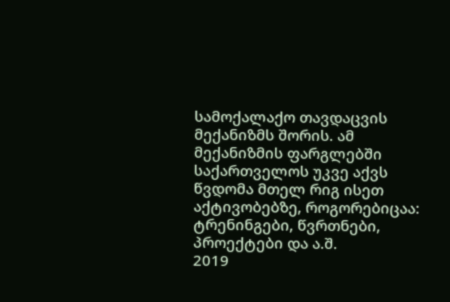სამოქალაქო თავდაცვის მექანიზმს შორის. ამ მექანიზმის ფარგლებში საქართველოს უკვე აქვს წვდომა მთელ რიგ ისეთ აქტივობებზე, როგორებიცაა: ტრენინგები, წვრთნები, პროექტები და ა.შ.
2019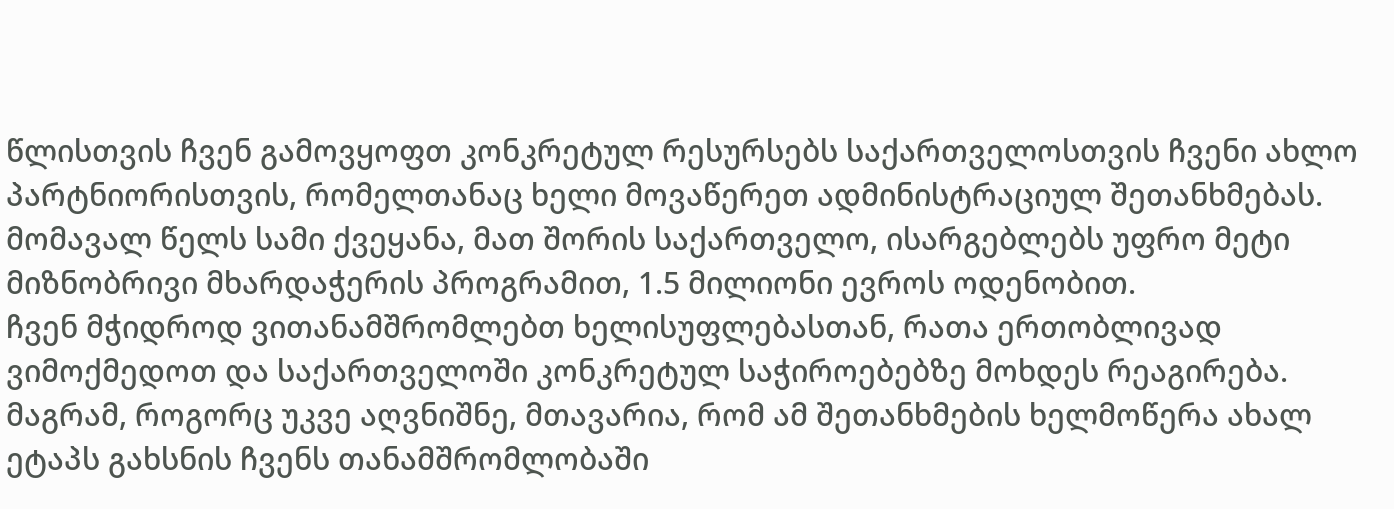წლისთვის ჩვენ გამოვყოფთ კონკრეტულ რესურსებს საქართველოსთვის ჩვენი ახლო პარტნიორისთვის, რომელთანაც ხელი მოვაწერეთ ადმინისტრაციულ შეთანხმებას.
მომავალ წელს სამი ქვეყანა, მათ შორის საქართველო, ისარგებლებს უფრო მეტი მიზნობრივი მხარდაჭერის პროგრამით, 1.5 მილიონი ევროს ოდენობით.
ჩვენ მჭიდროდ ვითანამშრომლებთ ხელისუფლებასთან, რათა ერთობლივად ვიმოქმედოთ და საქართველოში კონკრეტულ საჭიროებებზე მოხდეს რეაგირება. მაგრამ, როგორც უკვე აღვნიშნე, მთავარია, რომ ამ შეთანხმების ხელმოწერა ახალ ეტაპს გახსნის ჩვენს თანამშრომლობაში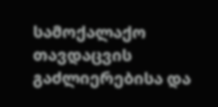სამოქალაქო თავდაცვის გაძლიერებისა და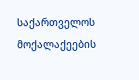საქართველოს მოქალაქეების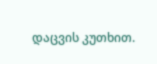დაცვის კუთხით.